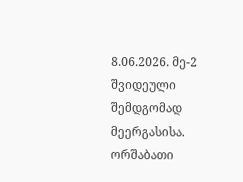8.06.2026. მე-2 შვიდეული შემდგომად მეერგასისა. ორშაბათი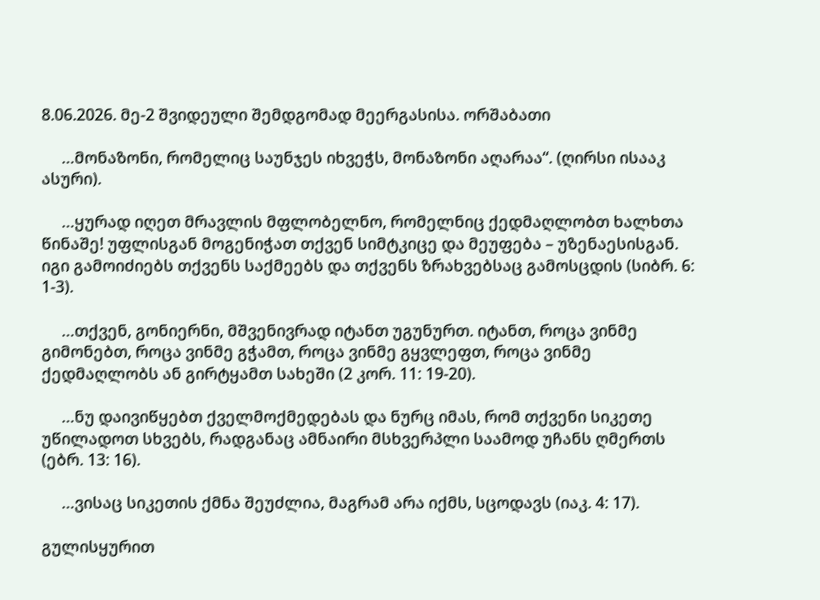8.06.2026. მე-2 შვიდეული შემდგომად მეერგასისა. ორშაბათი

     …მონაზონი, რომელიც საუნჯეს იხვეჭს, მონაზონი აღარაა“. (ღირსი ისააკ ასური).

     …ყურად იღეთ მრავლის მფლობელნო, რომელნიც ქედმაღლობთ ხალხთა წინაშე! უფლისგან მოგენიჭათ თქვენ სიმტკიცე და მეუფება – უზენაესისგან. იგი გამოიძიებს თქვენს საქმეებს და თქვენს ზრახვებსაც გამოსცდის (სიბრ. 6: 1-3).

     …თქვენ, გონიერნი, მშვენივრად იტანთ უგუნურთ. იტანთ, როცა ვინმე გიმონებთ, როცა ვინმე გჭამთ, როცა ვინმე გყვლეფთ, როცა ვინმე ქედმაღლობს ან გირტყამთ სახეში (2 კორ. 11: 19-20).

     …ნუ დაივიწყებთ ქველმოქმედებას და ნურც იმას, რომ თქვენი სიკეთე უწილადოთ სხვებს, რადგანაც ამნაირი მსხვერპლი საამოდ უჩანს ღმერთს (ებრ. 13: 16).

     …ვისაც სიკეთის ქმნა შეუძლია, მაგრამ არა იქმს, სცოდავს (იაკ. 4: 17).

გულისყურით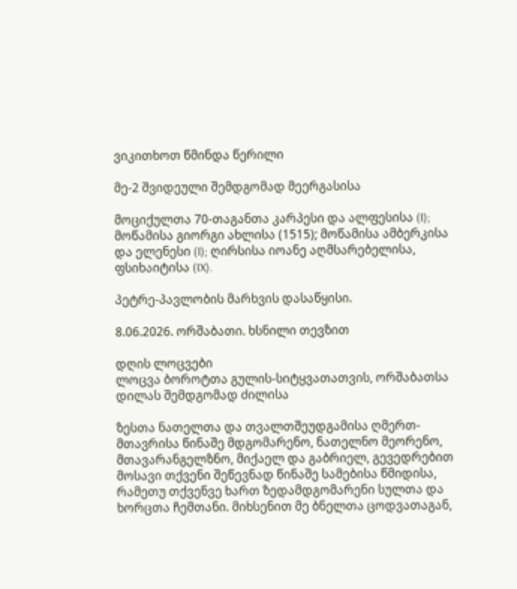ვიკითხოთ წმინდა წერილი

მე-2 შვიდეული შემდგომად მეერგასისა

მოციქულთა 70-თაგანთა კარპესი და ალფესისა (I); მოწამისა გიორგი ახლისა (1515); მოწამისა ამბერკისა და ელენესი (I); ღირსისა იოანე აღმსარებელისა, ფსიხაიტისა (IX).

პეტრე-პავლობის მარხვის დასაწყისი.

8.06.2026. ორშაბათი. ხსნილი თევზით

დღის ლოცვები
ლოცვა ბოროტთა გულის-სიტყვათათვის, ორშაბათსა დილას შემდგომად ძილისა

ზესთა ნათელთა და თვალთშეუდგამისა ღმერთ-მთავრისა წინაშე მდგომარენო, ნათელნო მეორენო, მთავარანგელზნო, მიქაელ და გაბრიელ, გევედრებით მოსავი თქვენი შეწევნად წინაშე სამებისა წმიდისა, რამეთუ თქვენვე ხართ ზედამდგომარენი სულთა და ხორცთა ჩემთანი. მიხსენით მე ბნელთა ცოდვათაგან,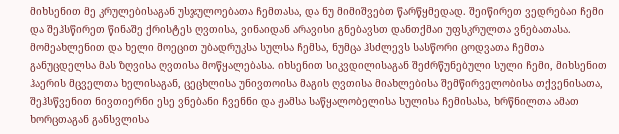მიხსენით მე კრულებისაგან უსჯულოებათა ჩემთასა, და ნუ მიმიშვებთ წარწყმედად. შეიწირეთ ვედრებაი ჩემი და შეჰსწირეთ წინაშე ქრისტეს ღვთისა, ვინაიდან არავისი გნებავსთ დანთქმაი უფსკრულთა ვნებათასა. მომეახლენით და ხელი მოეცით უბადრუკსა სულსა ჩემსა, ნუმცა ჰსძლევს სასწორი ცოდვათა ჩემთა განუცდელსა მას ზღვისა ღვთისა მოწყალებასა. იხსენით სიკვდილისაგან შეძრწუნებული სული ჩემი, მიხსენით ჰაერის მცველთა ხელისაგან, ცეცხლისა უნივთოისა მაგის ღვთისა მიახლებისა შემწირველობისა თქვენისათა, შეჰსწვენით ნივთიერნი ესე ვნებანი ჩვენნი და ჟამსა საწყალობელისა სულისა ჩემისასა, ხრწნილთა ამათ ხორცთაგან განსვლისა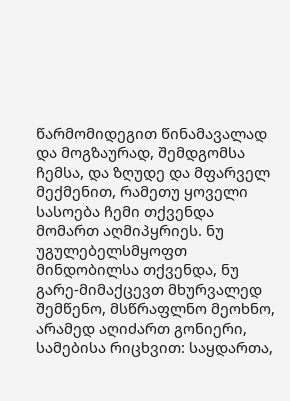წარმომიდეგით წინამავალად და მოგზაურად, შემდგომსა ჩემსა, და ზღუდე და მფარველ მექმენით, რამეთუ ყოველი სასოება ჩემი თქვენდა მომართ აღმიპყრიეს. ნუ უგულებელსმყოფთ მინდობილსა თქვენდა, ნუ გარე-მიმაქცევთ მხურვალედ შემწენო, მსწრაფლნო მეოხნო, არამედ აღიძართ გონიერი, სამებისა რიცხვით: საყდართა,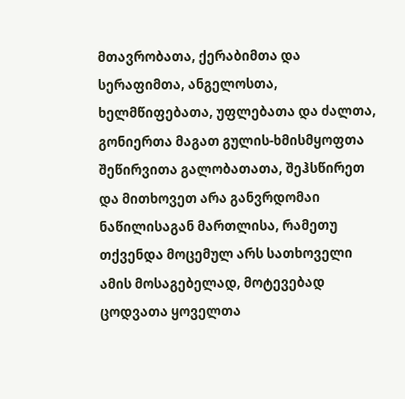მთავრობათა, ქერაბიმთა და სერაფიმთა, ანგელოსთა, ხელმწიფებათა, უფლებათა და ძალთა, გონიერთა მაგათ გულის-ხმისმყოფთა შეწირვითა გალობათათა, შეჰსწირეთ და მითხოვეთ არა განვრდომაი ნაწილისაგან მართლისა, რამეთუ თქვენდა მოცემულ არს სათხოველი ამის მოსაგებელად, მოტევებად ცოდვათა ყოველთა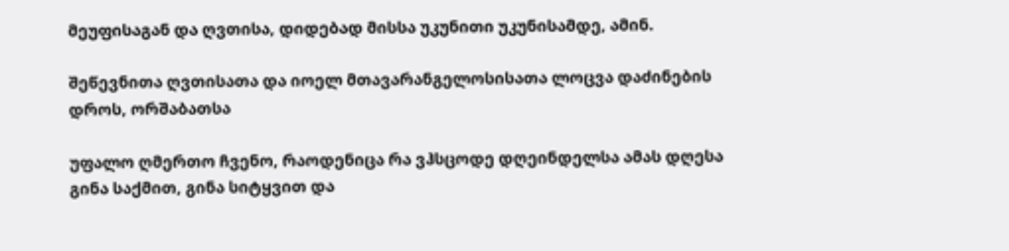მეუფისაგან და ღვთისა, დიდებად მისსა უკუნითი უკუნისამდე, ამინ.

შეწევნითა ღვთისათა და იოელ მთავარანგელოსისათა ლოცვა დაძინების დროს, ორშაბათსა

უფალო ღმერთო ჩვენო, რაოდენიცა რა ვჰსცოდე დღეინდელსა ამას დღესა გინა საქმით, გინა სიტყვით და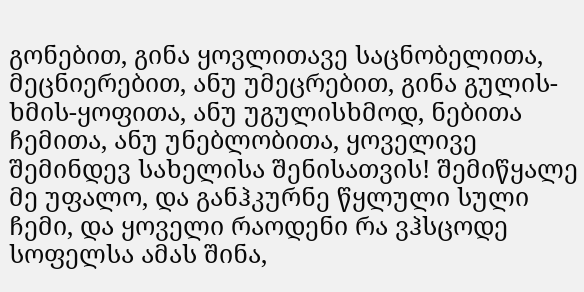გონებით, გინა ყოვლითავე საცნობელითა, მეცნიერებით, ანუ უმეცრებით, გინა გულის-ხმის-ყოფითა, ანუ უგულისხმოდ, ნებითა ჩემითა, ანუ უნებლობითა, ყოველივე შემინდევ სახელისა შენისათვის! შემიწყალე მე უფალო, და განჰკურნე წყლული სული ჩემი, და ყოველი რაოდენი რა ვჰსცოდე სოფელსა ამას შინა,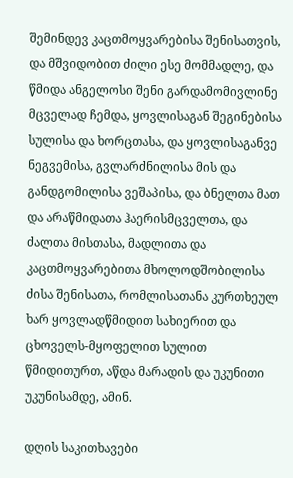შემინდევ კაცთმოყვარებისა შენისათვის, და მშვიდობით ძილი ესე მომმადლე, და წმიდა ანგელოსი შენი გარდამომივლინე მცველად ჩემდა, ყოვლისაგან შეგინებისა სულისა და ხორცთასა, და ყოვლისაგანვე ნეგვემისა, გვლარძნილისა მის და განდგომილისა ვეშაპისა, და ბნელთა მათ და არაწმიდათა ჰაერისმცველთა, და ძალთა მისთასა, მადლითა და კაცთმოყვარებითა მხოლოდშობილისა ძისა შენისათა, რომლისათანა კურთხეულ ხარ ყოვლადწმიდით სახიერით და ცხოველს-მყოფელით სულით წმიდითურთ, აწდა მარადის და უკუნითი უკუნისამდე, ამინ.

დღის საკითხავები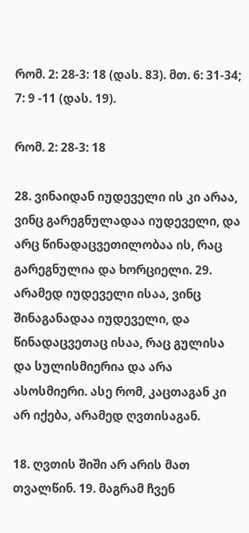რომ. 2: 28-3: 18 (დას. 83). მთ. 6: 31-34; 7: 9 -11 (დას. 19).

რომ. 2: 28-3: 18

28. ვინაიდან იუდეველი ის კი არაა, ვინც გარეგნულადაა იუდეველი, და არც წინადაცვეთილობაა ის, რაც გარეგნულია და ხორციელი. 29. არამედ იუდეველი ისაა, ვინც შინაგანადაა იუდეველი, და წინადაცვეთაც ისაა, რაც გულისა და სულისმიერია და არა ასოსმიერი. ასე რომ, კაცთაგან კი არ იქება, არამედ ღვთისაგან.

18. ღვთის შიში არ არის მათ თვალწინ. 19. მაგრამ ჩვენ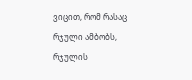ვიცით, რომ რასაც რჯული ამბობს, რჯულის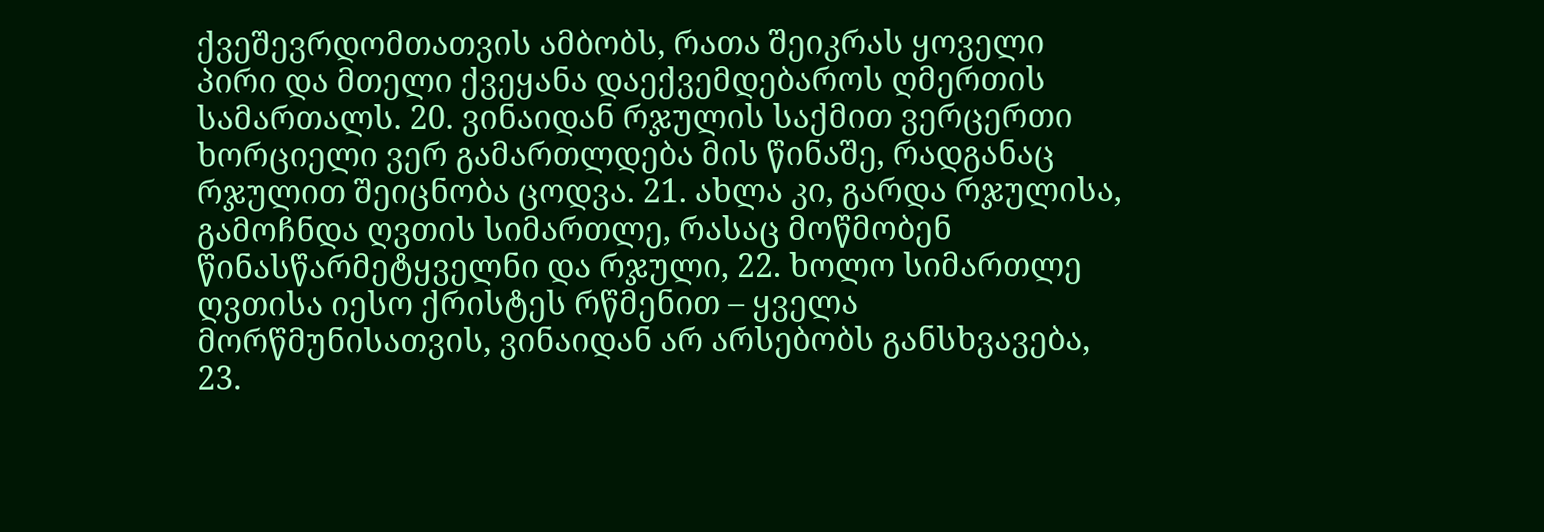ქვეშევრდომთათვის ამბობს, რათა შეიკრას ყოველი პირი და მთელი ქვეყანა დაექვემდებაროს ღმერთის სამართალს. 20. ვინაიდან რჯულის საქმით ვერცერთი ხორციელი ვერ გამართლდება მის წინაშე, რადგანაც რჯულით შეიცნობა ცოდვა. 21. ახლა კი, გარდა რჯულისა, გამოჩნდა ღვთის სიმართლე, რასაც მოწმობენ წინასწარმეტყველნი და რჯული, 22. ხოლო სიმართლე ღვთისა იესო ქრისტეს რწმენით – ყველა მორწმუნისათვის, ვინაიდან არ არსებობს განსხვავება, 23.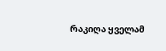რაკიღა ყველამ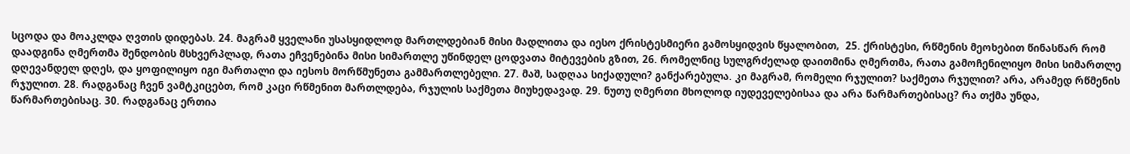სცოდა და მოაკლდა ღვთის დიდებას. 24. მაგრამ ყველანი უსასყიდლოდ მართლდებიან მისი მადლითა და იესო ქრისტესმიერი გამოსყიდვის წყალობით,  25. ქრისტესი, რწმენის მეოხებით წინასწარ რომ დაადგინა ღმერთმა შენდობის მსხვერპლად, რათა ეჩვენებინა მისი სიმართლე უწინდელ ცოდვათა მიტევების გზით, 26. რომელნიც სულგრძელად დაითმინა ღმერთმა, რათა გამოჩენილიყო მისი სიმართლე დღევანდელ დღეს, და ყოფილიყო იგი მართალი და იესოს მორწმუნეთა გამმართლებელი. 27. მაშ, სადღაა სიქადული? განქარებულა. კი მაგრამ, რომელი რჯულით? საქმეთა რჯულით? არა, არამედ რწმენის რჯულით. 28. რადგანაც ჩვენ ვამტკიცებთ, რომ კაცი რწმენით მართლდება, რჯულის საქმეთა მიუხედავად. 29. ნუთუ ღმერთი მხოლოდ იუდეველებისაა და არა წარმართებისაც? რა თქმა უნდა, წარმართებისაც. 30. რადგანაც ერთია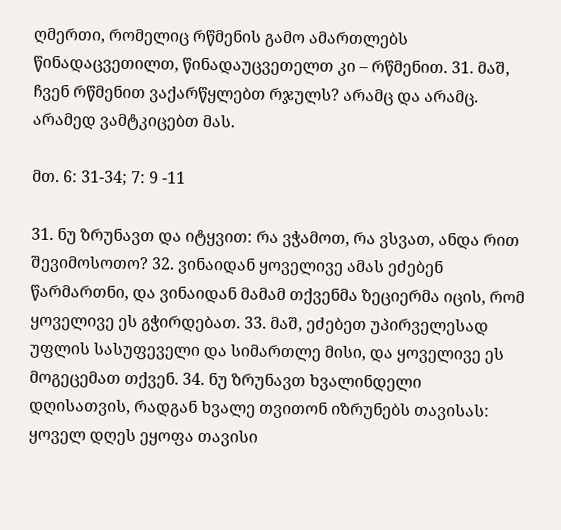ღმერთი, რომელიც რწმენის გამო ამართლებს წინადაცვეთილთ, წინადაუცვეთელთ კი – რწმენით. 31. მაშ, ჩვენ რწმენით ვაქარწყლებთ რჯულს? არამც და არამც. არამედ ვამტკიცებთ მას.

მთ. 6: 31-34; 7: 9 -11

31. ნუ ზრუნავთ და იტყვით: რა ვჭამოთ, რა ვსვათ, ანდა რით შევიმოსოთო? 32. ვინაიდან ყოველივე ამას ეძებენ წარმართნი, და ვინაიდან მამამ თქვენმა ზეციერმა იცის, რომ ყოველივე ეს გჭირდებათ. 33. მაშ, ეძებეთ უპირველესად უფლის სასუფეველი და სიმართლე მისი, და ყოველივე ეს მოგეცემათ თქვენ. 34. ნუ ზრუნავთ ხვალინდელი დღისათვის, რადგან ხვალე თვითონ იზრუნებს თავისას: ყოველ დღეს ეყოფა თავისი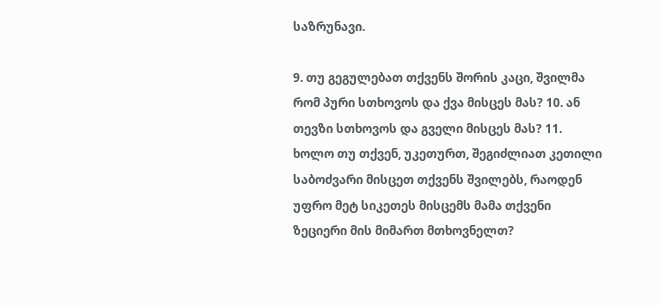საზრუნავი.

9. თუ გეგულებათ თქვენს შორის კაცი, შვილმა რომ პური სთხოვოს და ქვა მისცეს მას? 10. ან თევზი სთხოვოს და გველი მისცეს მას? 11. ხოლო თუ თქვენ, უკეთურთ, შეგიძლიათ კეთილი საბოძვარი მისცეთ თქვენს შვილებს, რაოდენ უფრო მეტ სიკეთეს მისცემს მამა თქვენი ზეციერი მის მიმართ მთხოვნელთ?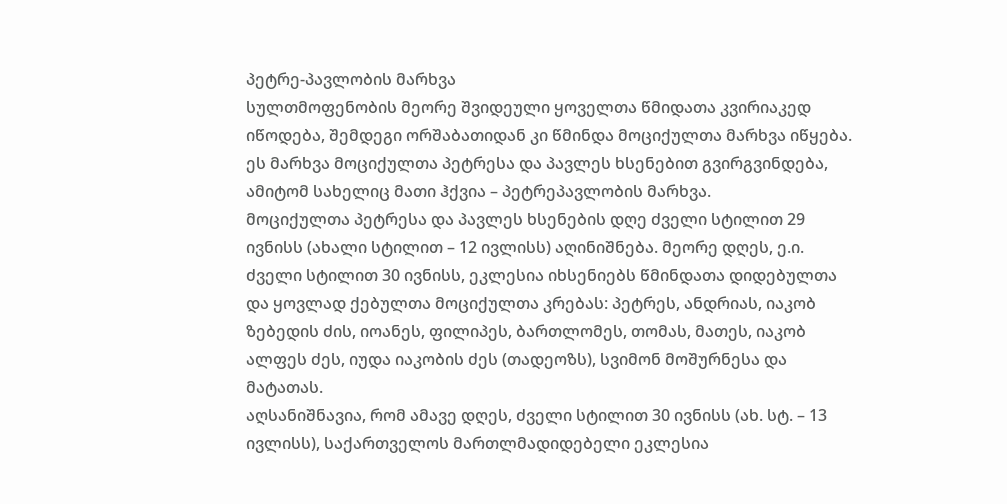პეტრე-პავლობის მარხვა
სულთმოფენობის მეორე შვიდეული ყოველთა წმიდათა კვირიაკედ იწოდება, შემდეგი ორშაბათიდან კი წმინდა მოციქულთა მარხვა იწყება. ეს მარხვა მოციქულთა პეტრესა და პავლეს ხსენებით გვირგვინდება, ამიტომ სახელიც მათი ჰქვია – პეტრეპავლობის მარხვა.
მოციქულთა პეტრესა და პავლეს ხსენების დღე ძველი სტილით 29 ივნისს (ახალი სტილით – 12 ივლისს) აღინიშნება. მეორე დღეს, ე.ი. ძველი სტილით 30 ივნისს, ეკლესია იხსენიებს წმინდათა დიდებულთა და ყოვლად ქებულთა მოციქულთა კრებას: პეტრეს, ანდრიას, იაკობ ზებედის ძის, იოანეს, ფილიპეს, ბართლომეს, თომას, მათეს, იაკობ ალფეს ძეს, იუდა იაკობის ძეს (თადეოზს), სვიმონ მოშურნესა და მატათას.
აღსანიშნავია, რომ ამავე დღეს, ძველი სტილით 30 ივნისს (ახ. სტ. – 13 ივლისს), საქართველოს მართლმადიდებელი ეკლესია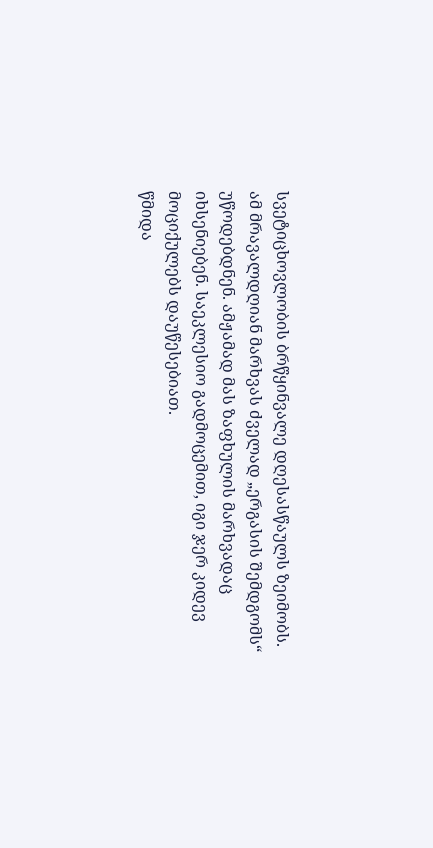სვეტიცხოვლობის ბრწყინვალე დღესასწაულს ზეიმობს.
ამ მრავალდღიან მარხვას ძველად „ერგასის შემდგომს“ უწოდებდნენ. ამჟამად მას ზაფხულის მარხვადაც იხსენიებენ. საეკლესიო გადმოცემით, იგი ჯერ კიდევ მოციქულებს დაუწესებიათ.
წმიდა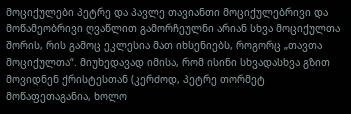მოციქულები პეტრე და პავლე თავიანთი მოციქულებრივი და მოწამეობრივი ღვაწლით გამორჩეულნი არიან სხვა მოციქულთა შორის, რის გამოც ეკლესია მათ იხსენიებს, როგორც „თავთა მოციქულთა“. მიუხედავად იმისა, რომ ისინი სხვადასხვა გზით მოვიდნენ ქრისტესთან (კერძოდ, პეტრე თორმეტ მოწაფეთაგანია, ხოლო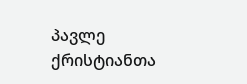პავლე ქრისტიანთა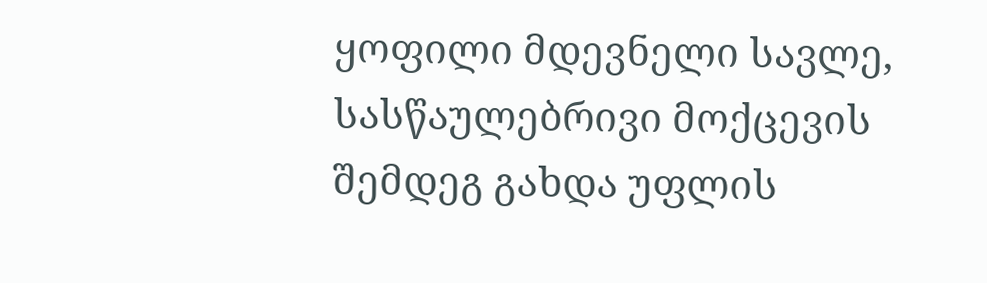ყოფილი მდევნელი სავლე, სასწაულებრივი მოქცევის შემდეგ გახდა უფლის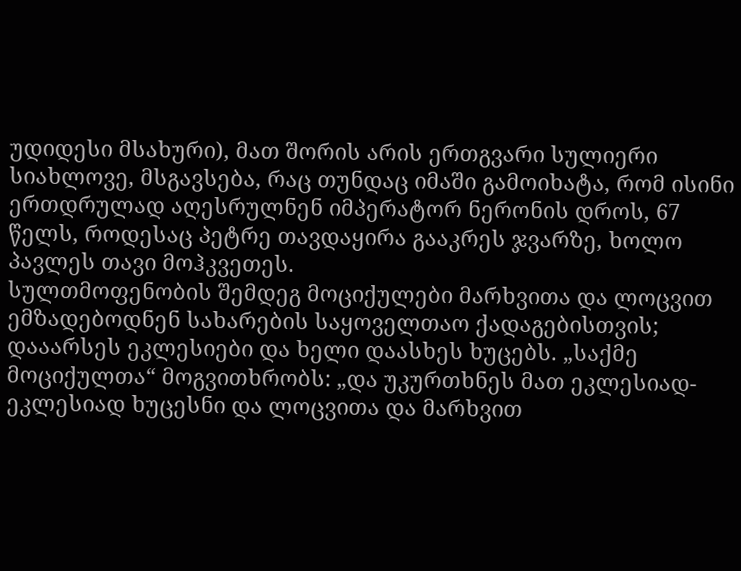უდიდესი მსახური), მათ შორის არის ერთგვარი სულიერი სიახლოვე, მსგავსება, რაც თუნდაც იმაში გამოიხატა, რომ ისინი ერთდრულად აღესრულნენ იმპერატორ ნერონის დროს, 67 წელს, როდესაც პეტრე თავდაყირა გააკრეს ჯვარზე, ხოლო პავლეს თავი მოჰკვეთეს.
სულთმოფენობის შემდეგ მოციქულები მარხვითა და ლოცვით ემზადებოდნენ სახარების საყოველთაო ქადაგებისთვის; დააარსეს ეკლესიები და ხელი დაასხეს ხუცებს. „საქმე მოციქულთა“ მოგვითხრობს: „და უკურთხნეს მათ ეკლესიად-ეკლესიად ხუცესნი და ლოცვითა და მარხვით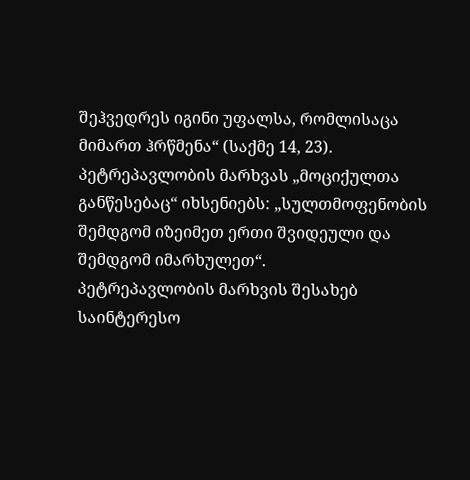შეჰვედრეს იგინი უფალსა, რომლისაცა მიმართ ჰრწმენა“ (საქმე 14, 23).
პეტრეპავლობის მარხვას „მოციქულთა განწესებაც“ იხსენიებს: „სულთმოფენობის შემდგომ იზეიმეთ ერთი შვიდეული და შემდგომ იმარხულეთ“.
პეტრეპავლობის მარხვის შესახებ საინტერესო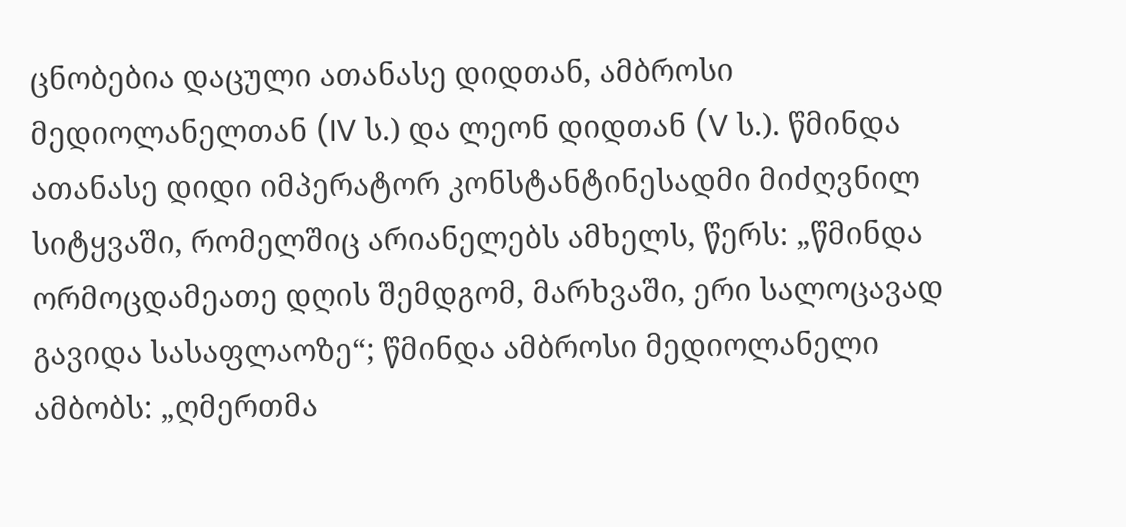ცნობებია დაცული ათანასე დიდთან, ამბროსი მედიოლანელთან (IV ს.) და ლეონ დიდთან (V ს.). წმინდა ათანასე დიდი იმპერატორ კონსტანტინესადმი მიძღვნილ სიტყვაში, რომელშიც არიანელებს ამხელს, წერს: „წმინდა ორმოცდამეათე დღის შემდგომ, მარხვაში, ერი სალოცავად გავიდა სასაფლაოზე“; წმინდა ამბროსი მედიოლანელი ამბობს: „ღმერთმა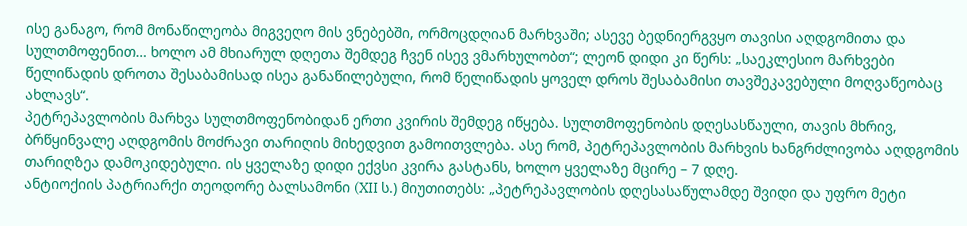ისე განაგო, რომ მონაწილეობა მიგვეღო მის ვნებებში, ორმოცდღიან მარხვაში; ასევე ბედნიერგვყო თავისი აღდგომითა და სულთმოფენით… ხოლო ამ მხიარულ დღეთა შემდეგ ჩვენ ისევ ვმარხულობთ“; ლეონ დიდი კი წერს: „საეკლესიო მარხვები წელიწადის დროთა შესაბამისად ისეა განაწილებული, რომ წელიწადის ყოველ დროს შესაბამისი თავშეკავებული მოღვაწეობაც ახლავს“.
პეტრეპავლობის მარხვა სულთმოფენობიდან ერთი კვირის შემდეგ იწყება. სულთმოფენობის დღესასწაული, თავის მხრივ, ბრწყინვალე აღდგომის მოძრავი თარიღის მიხედვით გამოითვლება. ასე რომ, პეტრეპავლობის მარხვის ხანგრძლივობა აღდგომის თარიღზეა დამოკიდებული. ის ყველაზე დიდი ექვსი კვირა გასტანს, ხოლო ყველაზე მცირე – 7 დღე.
ანტიოქიის პატრიარქი თეოდორე ბალსამონი (XII ს.) მიუთითებს: „პეტრეპავლობის დღესასაწულამდე შვიდი და უფრო მეტი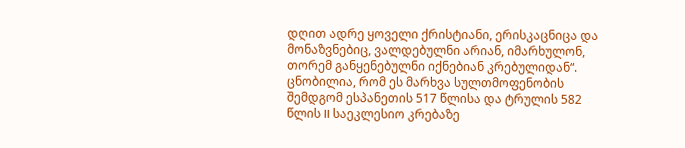დღით ადრე ყოველი ქრისტიანი, ერისკაცნიცა და მონაზვნებიც, ვალდებულნი არიან, იმარხულონ, თორემ განყენებულნი იქნებიან კრებულიდან“.
ცნობილია, რომ ეს მარხვა სულთმოფენობის შემდგომ ესპანეთის 517 წლისა და ტრულის 582 წლის II საეკლესიო კრებაზე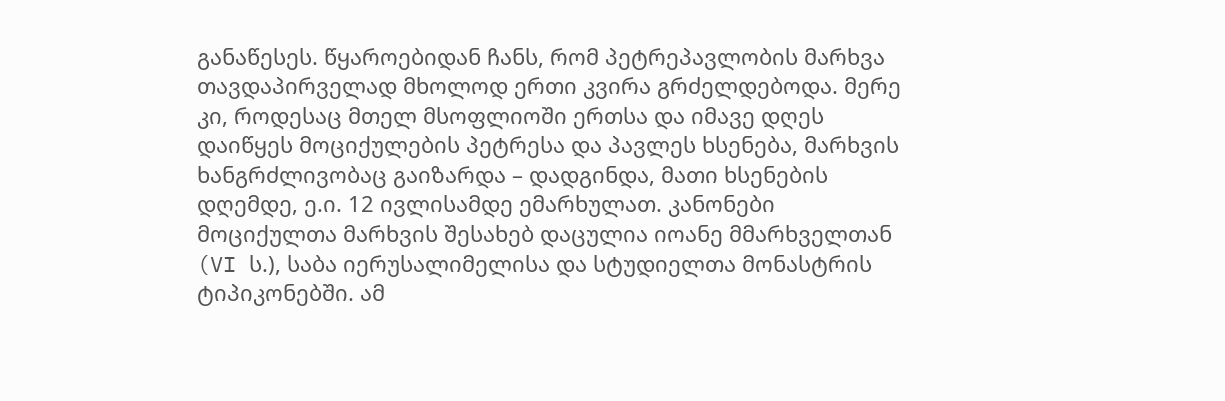განაწესეს. წყაროებიდან ჩანს, რომ პეტრეპავლობის მარხვა თავდაპირველად მხოლოდ ერთი კვირა გრძელდებოდა. მერე კი, როდესაც მთელ მსოფლიოში ერთსა და იმავე დღეს დაიწყეს მოციქულების პეტრესა და პავლეს ხსენება, მარხვის ხანგრძლივობაც გაიზარდა – დადგინდა, მათი ხსენების დღემდე, ე.ი. 12 ივლისამდე ემარხულათ. კანონები მოციქულთა მარხვის შესახებ დაცულია იოანე მმარხველთან (VI ს.), საბა იერუსალიმელისა და სტუდიელთა მონასტრის ტიპიკონებში. ამ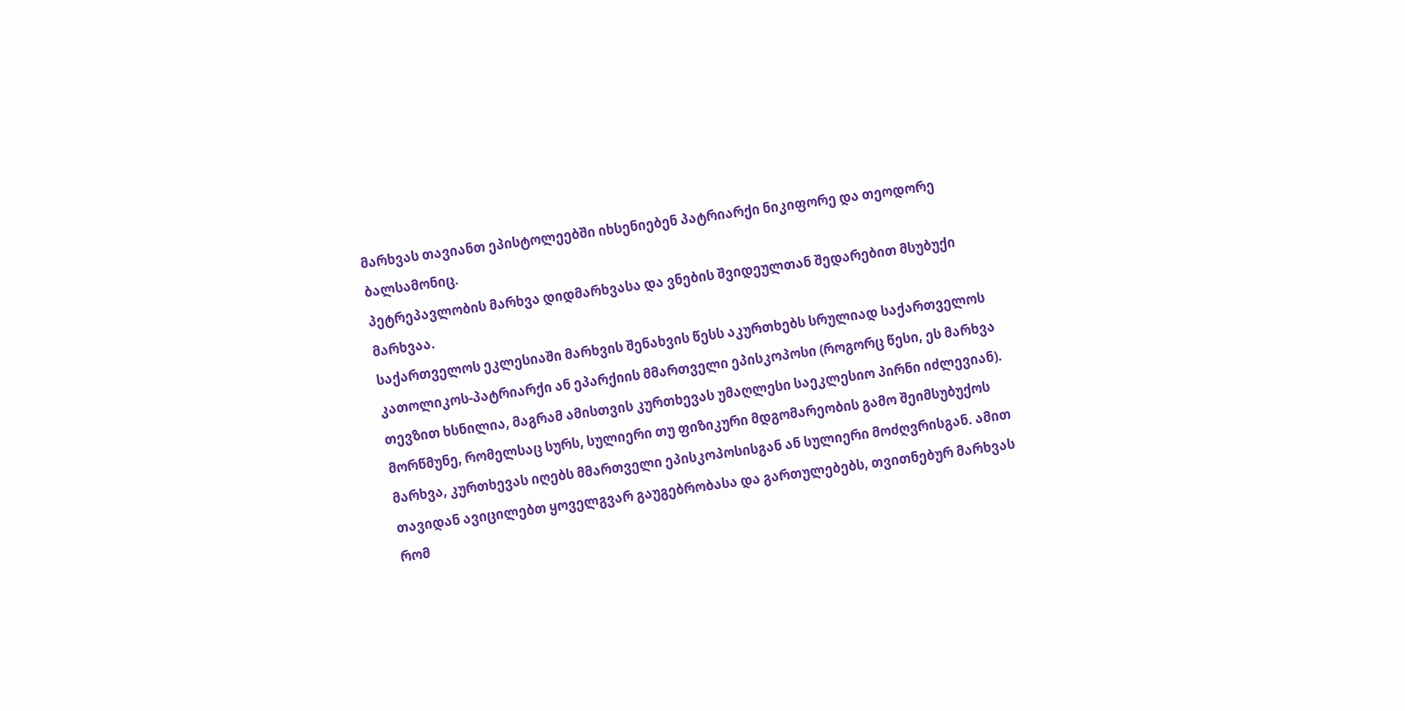მარხვას თავიანთ ეპისტოლეებში იხსენიებენ პატრიარქი ნიკიფორე და თეოდორე ბალსამონიც.
პეტრეპავლობის მარხვა დიდმარხვასა და ვნების შვიდეულთან შედარებით მსუბუქი მარხვაა.
საქართველოს ეკლესიაში მარხვის შენახვის წესს აკურთხებს სრულიად საქართველოს კათოლიკოს-პატრიარქი ან ეპარქიის მმართველი ეპისკოპოსი (როგორც წესი, ეს მარხვა თევზით ხსნილია, მაგრამ ამისთვის კურთხევას უმაღლესი საეკლესიო პირნი იძლევიან).
მორწმუნე, რომელსაც სურს, სულიერი თუ ფიზიკური მდგომარეობის გამო შეიმსუბუქოს მარხვა, კურთხევას იღებს მმართველი ეპისკოპოსისგან ან სულიერი მოძღვრისგან. ამით თავიდან ავიცილებთ ყოველგვარ გაუგებრობასა და გართულებებს, თვითნებურ მარხვას რომ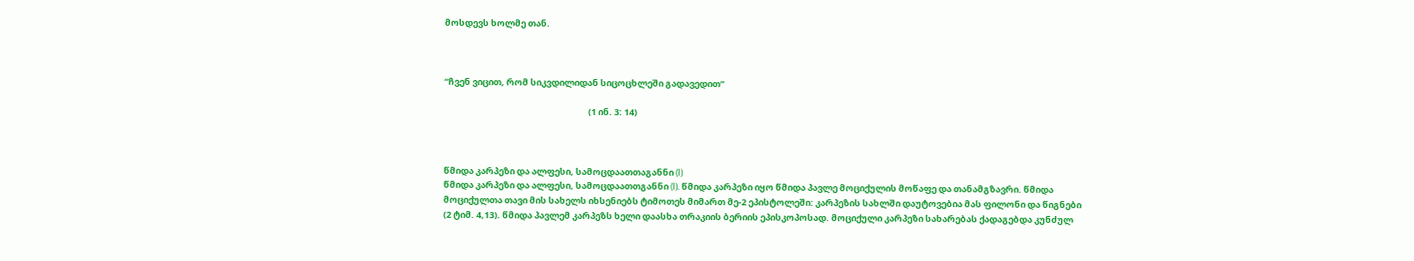მოსდევს ხოლმე თან.



“ჩვენ ვიცით, რომ სიკვდილიდან სიცოცხლეში გადავედით”

                                                                        (1 ინ. 3: 14)



წმიდა კარპეზი და ალფესი, სამოცდაათთაგანნი (I)
წმიდა კარპეზი და ალფესი, სამოცდაათთგანნი (I). წმიდა კარპეზი იყო წმიდა პავლე მოციქულის მოწაფე და თანამგზავრი. წმიდა მოციქულთა თავი მის სახელს იხსენიებს ტიმოთეს მიმართ მე-2 ეპისტოლეში: კარპეზის სახლში დაუტოვებია მას ფილონი და წიგნები (2 ტიმ. 4,13). წმიდა პავლემ კარპეზს ხელი დაასხა თრაკიის ბერიის ეპისკოპოსად. მოციქული კარპეზი სახარებას ქადაგებდა კუნძულ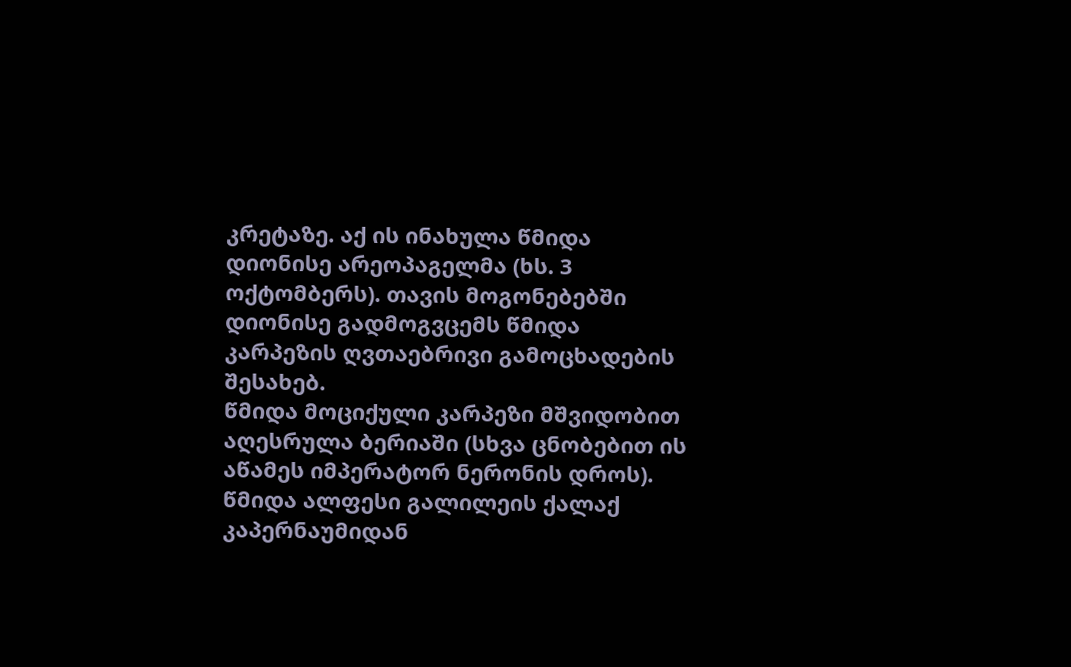კრეტაზე. აქ ის ინახულა წმიდა დიონისე არეოპაგელმა (ხს. 3 ოქტომბერს). თავის მოგონებებში დიონისე გადმოგვცემს წმიდა კარპეზის ღვთაებრივი გამოცხადების შესახებ.
წმიდა მოციქული კარპეზი მშვიდობით აღესრულა ბერიაში (სხვა ცნობებით ის აწამეს იმპერატორ ნერონის დროს).
წმიდა ალფესი გალილეის ქალაქ კაპერნაუმიდან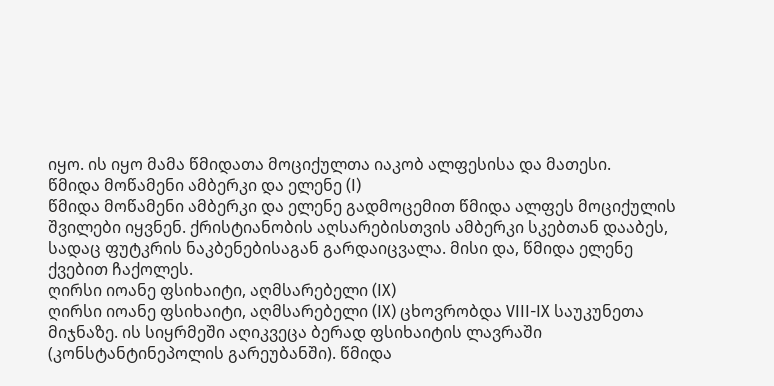იყო. ის იყო მამა წმიდათა მოციქულთა იაკობ ალფესისა და მათესი.
წმიდა მოწამენი ამბერკი და ელენე (I)
წმიდა მოწამენი ამბერკი და ელენე გადმოცემით წმიდა ალფეს მოციქულის შვილები იყვნენ. ქრისტიანობის აღსარებისთვის ამბერკი სკებთან დააბეს, სადაც ფუტკრის ნაკბენებისაგან გარდაიცვალა. მისი და, წმიდა ელენე ქვებით ჩაქოლეს.
ღირსი იოანე ფსიხაიტი, აღმსარებელი (IX)
ღირსი იოანე ფსიხაიტი, აღმსარებელი (IX) ცხოვრობდა VIII-IX საუკუნეთა მიჯნაზე. ის სიყრმეში აღიკვეცა ბერად ფსიხაიტის ლავრაში (კონსტანტინეპოლის გარეუბანში). წმიდა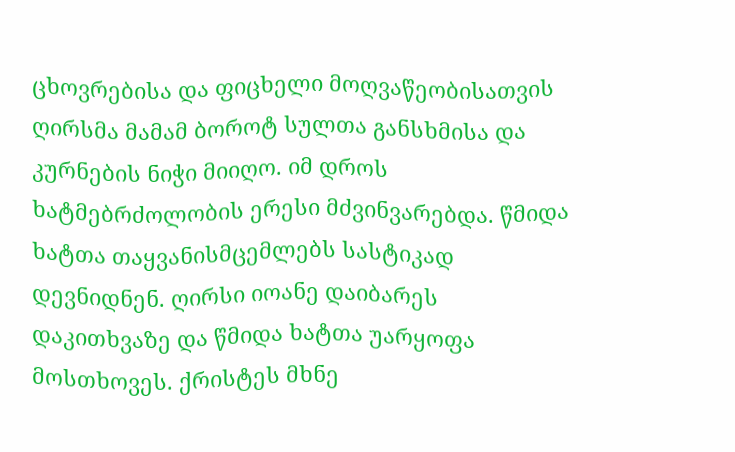ცხოვრებისა და ფიცხელი მოღვაწეობისათვის ღირსმა მამამ ბოროტ სულთა განსხმისა და კურნების ნიჭი მიიღო. იმ დროს ხატმებრძოლობის ერესი მძვინვარებდა. წმიდა ხატთა თაყვანისმცემლებს სასტიკად დევნიდნენ. ღირსი იოანე დაიბარეს დაკითხვაზე და წმიდა ხატთა უარყოფა მოსთხოვეს. ქრისტეს მხნე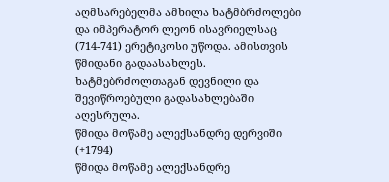აღმსარებელმა ამხილა ხატმბრძოლები და იმპერატორ ლეონ ისავრიელსაც (714-741) ერეტიკოსი უწოდა. ამისთვის წმიდანი გადაასახლეს. ხატმებრძოლთაგან დევნილი და შევიწროებული გადასახლებაში აღესრულა.
წმიდა მოწამე ალექსანდრე დერვიში (+1794)
წმიდა მოწამე ალექსანდრე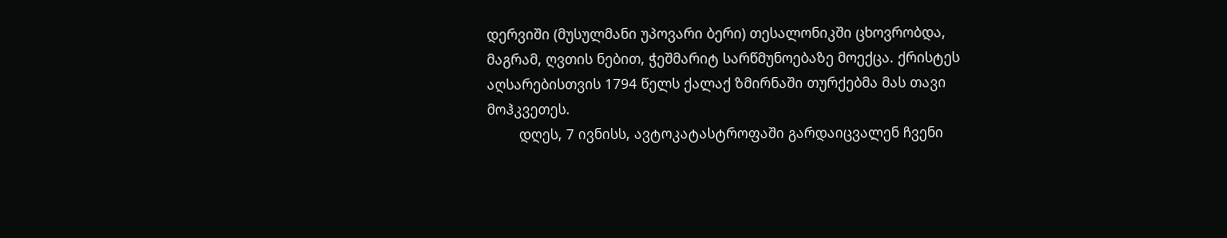დერვიში (მუსულმანი უპოვარი ბერი) თესალონიკში ცხოვრობდა, მაგრამ, ღვთის ნებით, ჭეშმარიტ სარწმუნოებაზე მოექცა. ქრისტეს აღსარებისთვის 1794 წელს ქალაქ ზმირნაში თურქებმა მას თავი მოჰკვეთეს.
        დღეს, 7 ივნისს, ავტოკატასტროფაში გარდაიცვალენ ჩვენი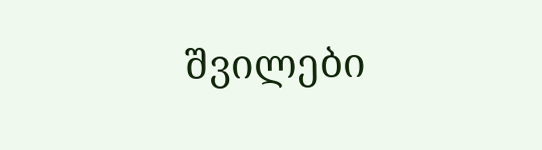შვილები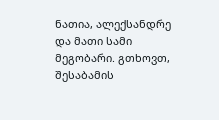ნათია, ალექსანდრე და მათი სამი მეგობარი. გთხოვთ, შესაბამის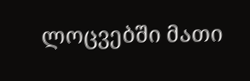ლოცვებში მათი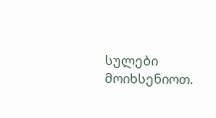სულები მოიხსენიოთ.